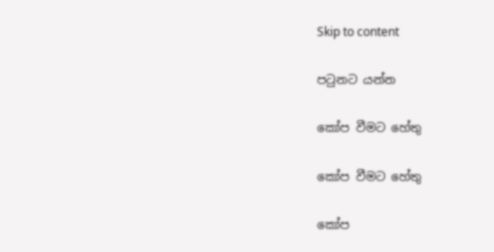Skip to content

පටුනට යන්න

කෝප වීමට හේතු

කෝප වීමට හේතු

කෝප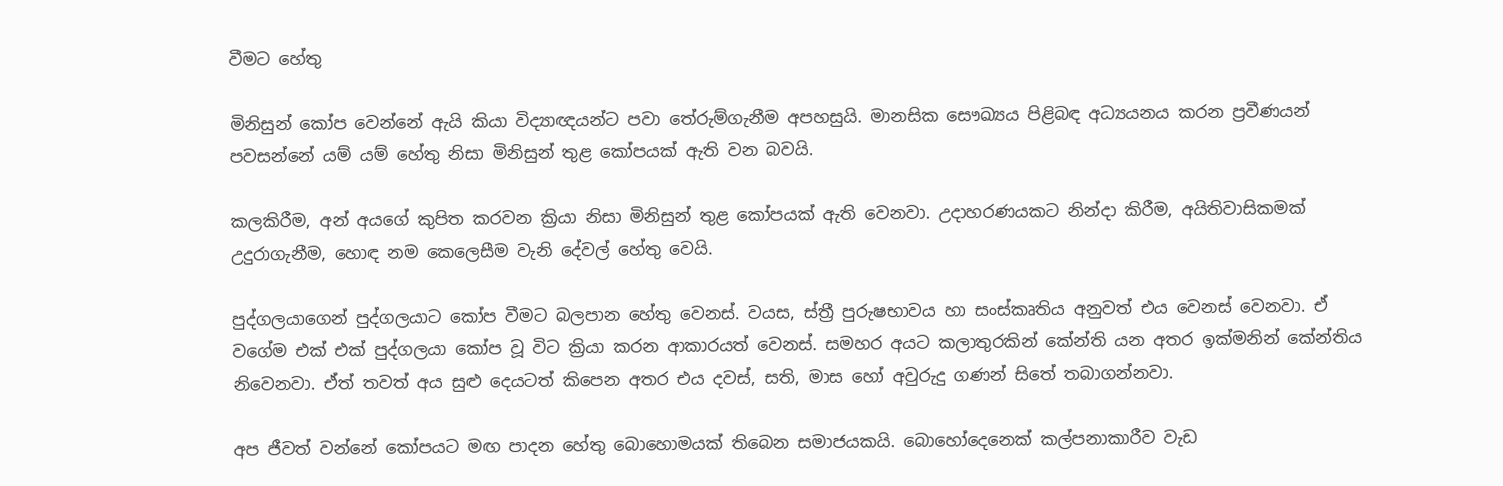වීමට හේතු

මිනිසුන් කෝප වෙන්නේ ඇයි කියා විද්‍යාඥයන්ට පවා තේරුම්ගැනීම අපහසුයි. මානසික සෞඛ්‍යය පිළිබඳ අධ්‍යයනය කරන ප්‍රවීණයන් පවසන්නේ යම් යම් හේතු නිසා මිනිසුන් තුළ කෝපයක් ඇති වන බවයි.

කලකිරීම, අන් අයගේ කුපිත කරවන ක්‍රියා නිසා මිනිසුන් තුළ කෝපයක් ඇති වෙනවා. උදාහරණයකට නින්දා කිරීම, අයිතිවාසිකමක් උදුරාගැනීම, හොඳ නම කෙලෙසීම වැනි දේවල් හේතු වෙයි.

පුද්ගලයාගෙන් පුද්ගලයාට කෝප වීමට බලපාන හේතු වෙනස්. වයස, ස්ත්‍රී පුරුෂභාවය හා සංස්කෘතිය අනුවත් එය වෙනස් වෙනවා. ඒ වගේම එක් එක් පුද්ගලයා කෝප වූ විට ක්‍රියා කරන ආකාරයත් වෙනස්. සමහර අයට කලාතුරකින් කේන්ති යන අතර ඉක්මනින් කේන්තිය නිවෙනවා. ඒත් තවත් අය සුළු දෙයටත් කිපෙන අතර එය දවස්, සති, මාස හෝ අවුරුදු ගණන් සිතේ තබාගන්නවා.

අප ජීවත් වන්නේ කෝපයට මඟ පාදන හේතු බොහොමයක් තිබෙන සමාජයකයි. බොහෝදෙනෙක් කල්පනාකාරීව වැඩ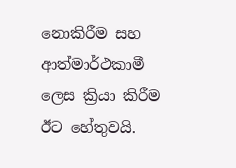නොකිරීම සහ ආත්මාර්ථකාමී ලෙස ක්‍රියා කිරීම ඊට හේතුවයි.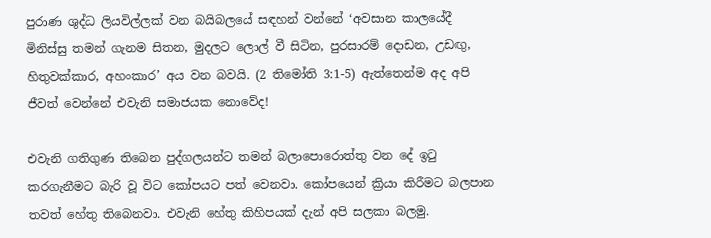පුරාණ ශුද්ධ ලියවිල්ලක් වන බයිබලයේ සඳහන් වන්නේ ‘අවසාන කාලයේදී මිනිස්සු තමන් ගැනම සිතන, මුදලට ලොල් වී සිටින, පුරසාරම් දොඩන, උඩඟු, හිතුවක්කාර, අහංකාර’ අය වන බවයි. (2 තිමෝති 3:1-5) ඇත්තෙන්ම අද අපි ජීවත් වෙන්නේ එවැනි සමාජයක නොවේද!

එවැනි ගතිගුණ තිබෙන පුද්ගලයන්ට තමන් බලාපොරොත්තු වන දේ ඉටු කරගැනීමට බැරි වූ විට කෝපයට පත් වෙනවා. කෝපයෙන් ක්‍රියා කිරීමට බලපාන තවත් හේතු තිබෙනවා. එවැනි හේතු කිහිපයක් දැන් අපි සලකා බලමු.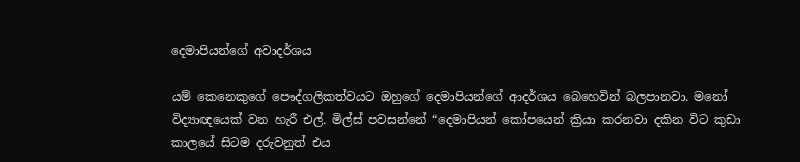දෙමාපියන්ගේ අවාදර්ශය

යම් කෙනෙකුගේ පෞද්ගලිකත්වයට ඔහුගේ දෙමාපියන්ගේ ආදර්ශය බෙහෙවින් බලපානවා. මනෝ විද්‍යාඥයෙක් වන හැරී එල්. මිල්ස් පවසන්නේ “දෙමාපියන් කෝපයෙන් ක්‍රියා කරනවා දකින විට කුඩා කාලයේ සිටම දරුවනුත් එය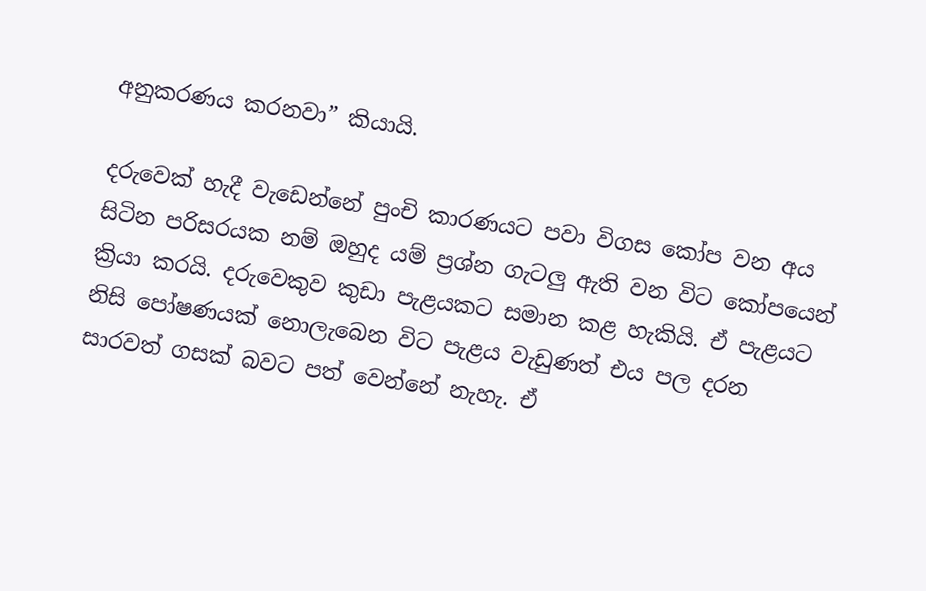අනුකරණය කරනවා” කියායි.

දරුවෙක් හැදී වැඩෙන්නේ පුංචි කාරණයට පවා විගස කෝප වන අය සිටින පරිසරයක නම් ඔහුද යම් ප්‍රශ්න ගැටලු ඇති වන විට කෝපයෙන් ක්‍රියා කරයි. දරුවෙකුව කුඩා පැළයකට සමාන කළ හැකියි. ඒ පැළයට නිසි පෝෂණයක් නොලැබෙන විට පැළය වැඩුණත් එය පල දරන සාරවත් ගසක් බවට පත් වෙන්නේ නැහැ. ඒ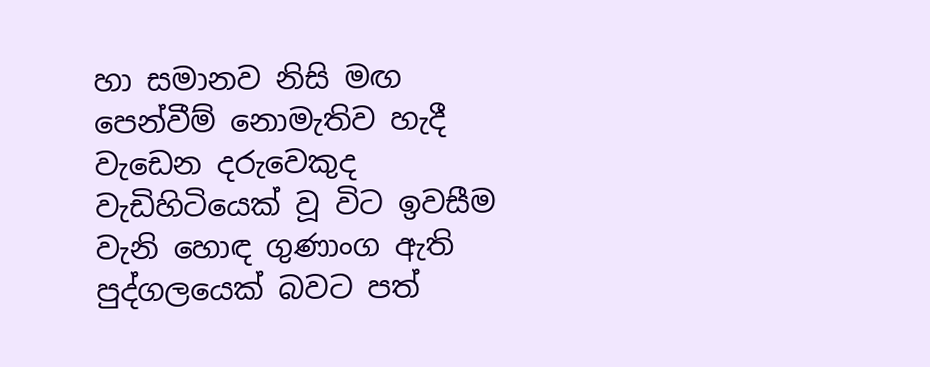හා සමානව නිසි මඟ පෙන්වීම් නොමැතිව හැදී වැඩෙන දරුවෙකුද වැඩිහිටියෙක් වූ විට ඉවසීම වැනි හොඳ ගුණාංග ඇති පුද්ගලයෙක් බවට පත්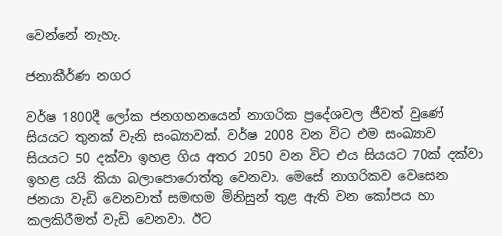වෙන්නේ නැහැ.

ජනාකීර්ණ නගර

වර්ෂ 1800දී ලෝක ජනගහනයෙන් නාගරික ප්‍රදේශවල ජීවත් වුණේ සියයට තුනක් වැනි සංඛ්‍යාවක්. වර්ෂ 2008 වන විට එම සංඛ්‍යාව සියයට 50 දක්වා ඉහළ ගිය අතර 2050 වන විට එය සියයට 70ක් දක්වා ඉහළ යයි කියා බලාපොරොත්තු වෙනවා. මෙසේ නාගරිකව වෙසෙන ජනයා වැඩි වෙනවාත් සමඟම මිනිසුන් තුළ ඇති වන කෝපය හා කලකිරීමත් වැඩි වෙනවා. ඊට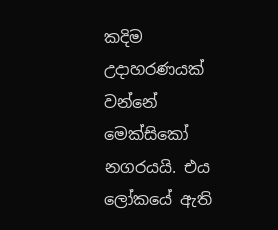කදිම උදාහරණයක් වන්නේ මෙක්සිකෝ නගරයයි. එය ලෝකයේ ඇති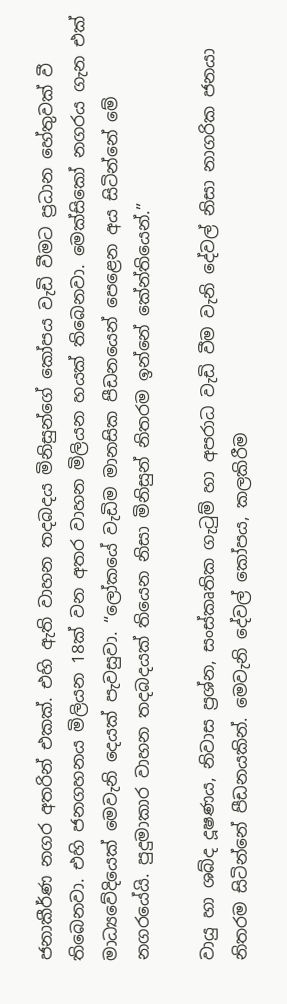ජනාකීර්ණ නගර අතරින් එකක්. එහි ඇති වාහන තදබදය මිනිසුන්ගේ කෝපය වැඩි වීමට ප්‍රධාන හේතුවක් වී තිබෙනවා. එහි ජනගහනය මිලියන 18ක් වන අතර වාහන මිලියන හයක් තිබෙනවා. මෙක්සිකෝ නගරය ගැන එක් මාධ්‍යවේදියෙක් මෙවැනි දෙයක් පැවසුවා. “ලෝකයේ වැඩිම මානසික පීඩනයෙන් පෙළෙන අය සිටින්නේ මේ නගරයේයි. පුදුමාකාර වාහන තදබදයක් තියෙන නිසා මිනිසුන් නිතරම ඉන්නේ කේන්තියෙන්.”

වායු හා ශබ්ද දූෂණය, නිවාස ප්‍රශ්න, සංස්කෘතික ගැටුම් හා අපරාධ වැඩි වීම වැනි දේවල් නිසා නාගරික ජනයා නිතරම සිටින්නේ පීඩනයකින්. මෙවැනි දේවල් කෝපය, කලකිරීම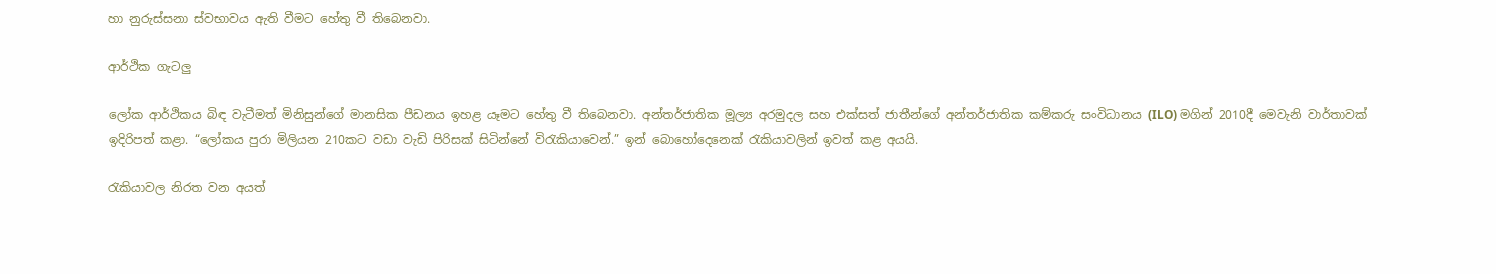හා නුරුස්සනා ස්වභාවය ඇති වීමට හේතු වී තිබෙනවා.

ආර්ථික ගැටලු

ලෝක ආර්ථිකය බිඳ වැටීමත් මිනිසුන්ගේ මානසික පීඩනය ඉහළ යෑමට හේතු වී තිබෙනවා. අන්තර්ජාතික මූල්‍ය අරමුදල සහ එක්සත් ජාතීන්ගේ අන්තර්ජාතික කම්කරු සංවිධානය (ILO) මගින් 2010දී මෙවැනි වාර්තාවක් ඉදිරිපත් කළා. “ලෝකය පුරා මිලියන 210කට වඩා වැඩි පිරිසක් සිටින්නේ විරැකියාවෙන්.” ඉන් බොහෝදෙනෙක් රැකියාවලින් ඉවත් කළ අයයි.

රැකියාවල නිරත වන අයත්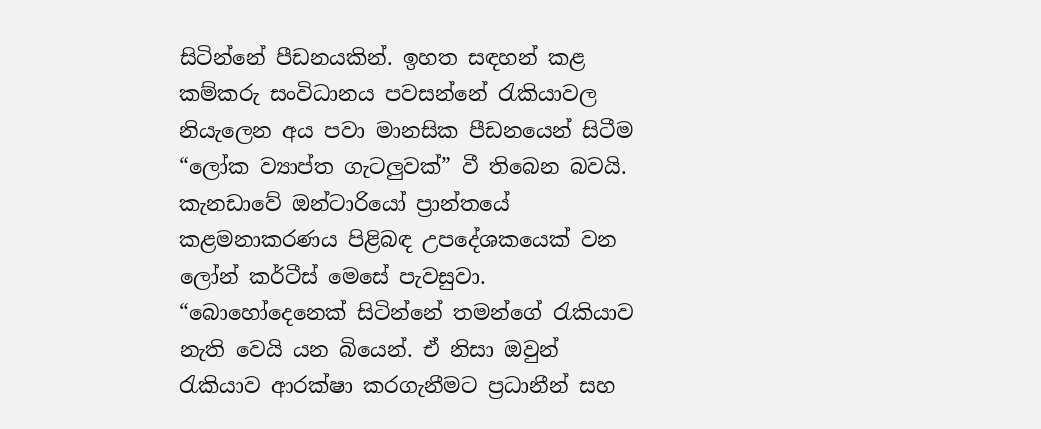සිටින්නේ පීඩනයකින්. ඉහත සඳහන් කළ කම්කරු සංවිධානය පවසන්නේ රැකියාවල නියැලෙන අය පවා මානසික පීඩනයෙන් සිටීම “ලෝක ව්‍යාප්ත ගැටලුවක්” වී තිබෙන බවයි. කැනඩාවේ ඔන්ටාරියෝ ප්‍රාන්තයේ කළමනාකරණය පිළිබඳ උපදේශකයෙක් වන ලෝන් කර්ටීස් මෙසේ පැවසුවා. “බොහෝදෙනෙක් සිටින්නේ තමන්ගේ රැකියාව නැති වෙයි යන බියෙන්. ඒ නිසා ඔවුන් රැකියාව ආරක්ෂා කරගැනීමට ප්‍රධානීන් සහ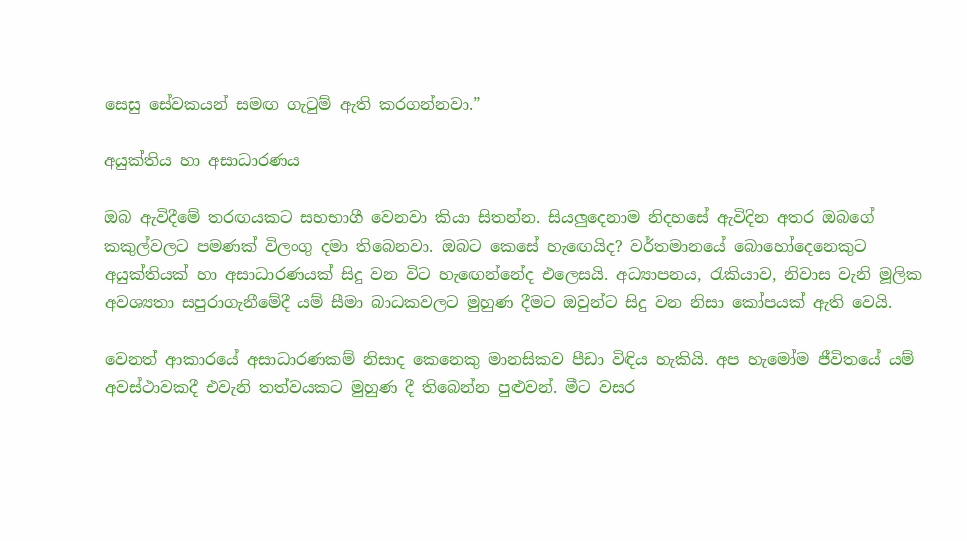සෙසු සේවකයන් සමඟ ගැටුම් ඇති කරගන්නවා.”

අයුක්තිය හා අසාධාරණය

ඔබ ඇවිදීමේ තරඟයකට සහභාගී වෙනවා කියා සිතන්න. සියලුදෙනාම නිදහසේ ඇවිදින අතර ඔබගේ කකුල්වලට පමණක් විලංගු දමා තිබෙනවා. ඔබට කෙසේ හැඟෙයිද? වර්තමානයේ බොහෝදෙනෙකුට අයුක්තියක් හා අසාධාරණයක් සිදු වන විට හැඟෙන්නේද එලෙසයි. අධ්‍යාපනය, රැකියාව, නිවාස වැනි මූලික අවශ්‍යතා සපුරාගැනීමේදී යම් සීමා බාධකවලට මුහුණ දීමට ඔවුන්ට සිදු වන නිසා කෝපයක් ඇති වෙයි.

වෙනත් ආකාරයේ අසාධාරණකම් නිසාද කෙනෙකු මානසිකව පීඩා විඳිය හැකියි. අප හැමෝම ජීවිතයේ යම් අවස්ථාවකදී එවැනි තත්වයකට මුහුණ දී තිබෙන්න පුළුවන්. මීට වසර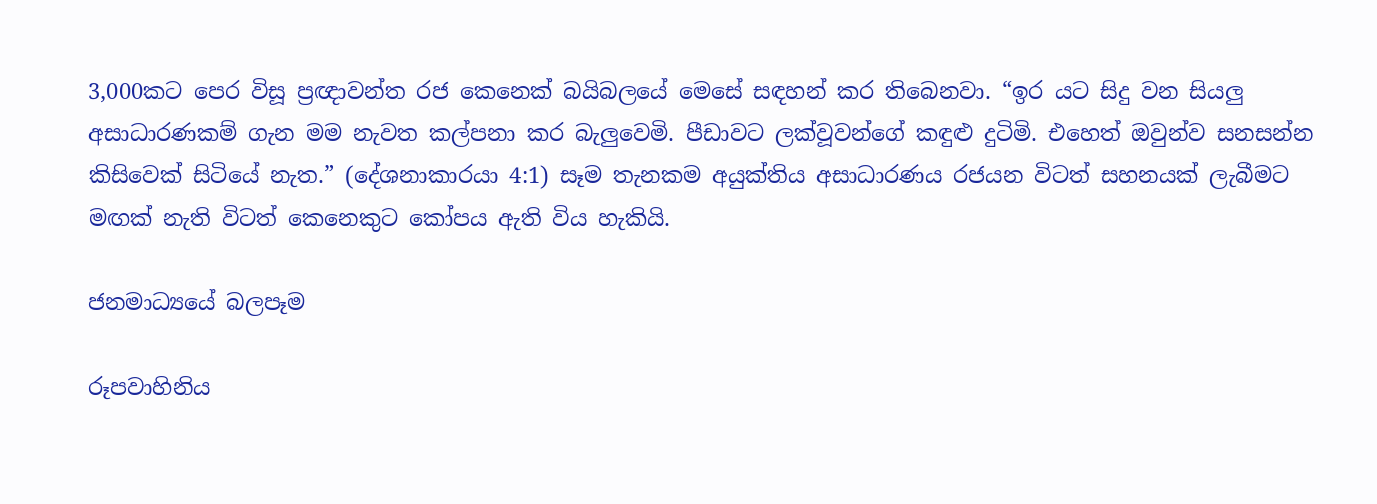3,000කට පෙර විසූ ප්‍රඥාවන්ත රජ කෙනෙක් බයිබලයේ මෙසේ සඳහන් කර තිබෙනවා. “ඉර යට සිදු වන සියලු අසාධාරණකම් ගැන මම නැවත කල්පනා කර බැලුවෙමි. පීඩාවට ලක්වූවන්ගේ කඳුළු දුටිමි. එහෙත් ඔවුන්ව සනසන්න කිසිවෙක් සිටියේ නැත.” (දේශනාකාරයා 4:1) සෑම තැනකම අයුක්තිය අසාධාරණය රජයන විටත් සහනයක් ලැබීමට මඟක් නැති විටත් කෙනෙකුට කෝපය ඇති විය හැකියි.

ජනමාධ්‍යයේ බලපෑම

රූපවාහිනිය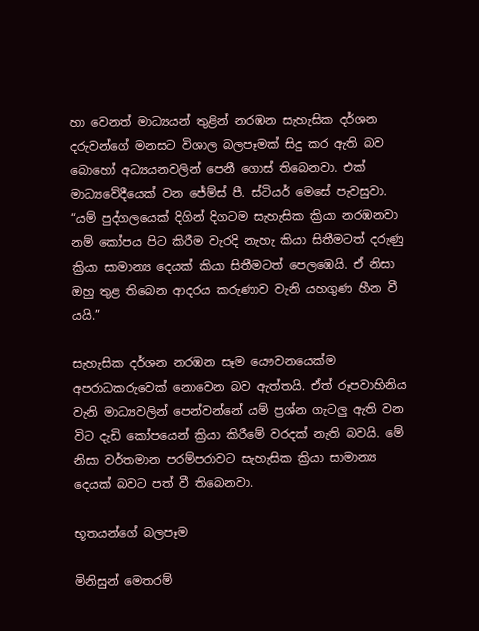හා වෙනත් මාධ්‍යයන් තුළින් නරඹන සැහැසික දර්ශන දරුවන්ගේ මනසට විශාල බලපෑමක් සිදු කර ඇති බව බොහෝ අධ්‍යයනවලින් පෙනී ගොස් තිබෙනවා. එක් මාධ්‍යවේදීයෙක් වන ජේම්ස් පී. ස්ටියර් මෙසේ පැවසුවා. “යම් පුද්ගලයෙක් දිගින් දිගටම සැහැසික ක්‍රියා නරඹනවා නම් කෝපය පිට කිරීම වැරදි නැහැ කියා සිතීමටත් දරුණු ක්‍රියා සාමාන්‍ය දෙයක් කියා සිතීමටත් පෙලඹෙයි. ඒ නිසා ඔහු තුළ තිබෙන ආදරය කරුණාව වැනි යහගුණ හීන වී යයි.”

සැහැසික දර්ශන නරඹන සෑම යෞවනයෙක්ම අපරාධකරුවෙක් නොවෙන බව ඇත්තයි. ඒත් රූපවාහිනිය වැනි මාධ්‍යවලින් පෙන්වන්නේ යම් ප්‍රශ්න ගැටලු ඇති වන විට දැඩි කෝපයෙන් ක්‍රියා කිරීමේ වරදක් නැති බවයි. මේ නිසා වර්තමාන පරම්පරාවට සැහැසික ක්‍රියා සාමාන්‍ය දෙයක් බවට පත් වී තිබෙනවා.

භූතයන්ගේ බලපෑම

මිනිසුන් මෙතරම්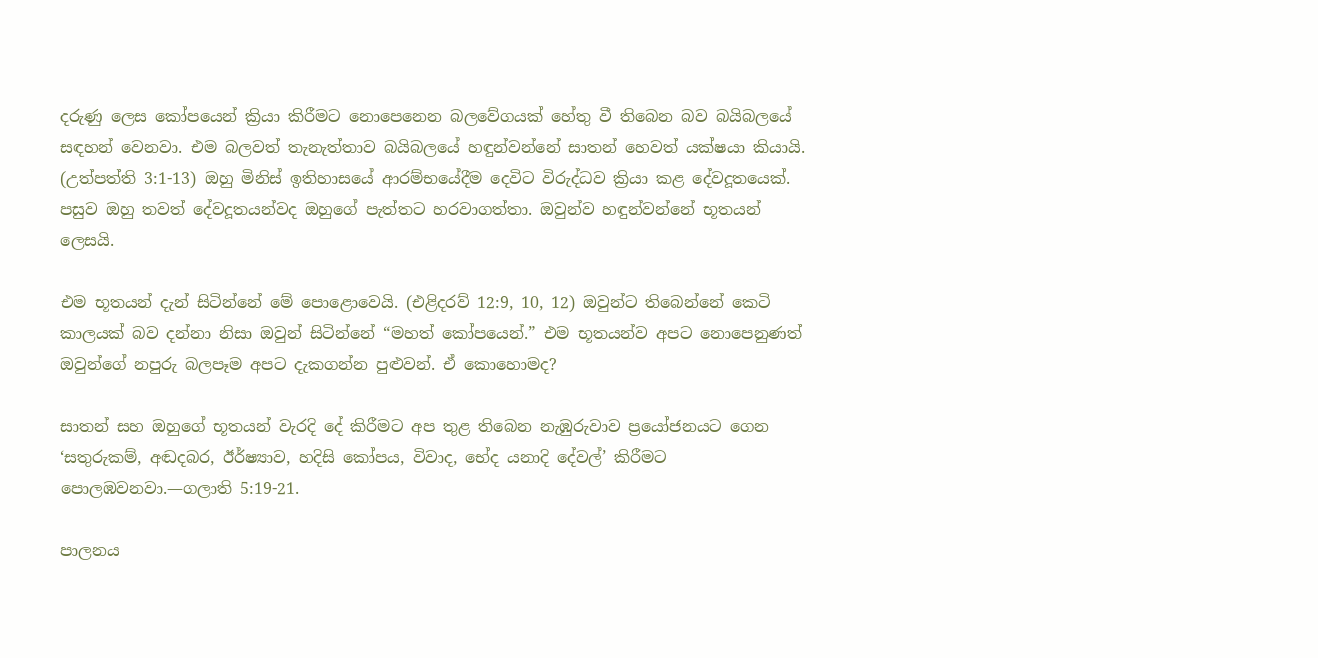දරුණු ලෙස කෝපයෙන් ක්‍රියා කිරීමට නොපෙනෙන බලවේගයක් හේතු වී තිබෙන බව බයිබලයේ සඳහන් වෙනවා. එම බලවත් තැනැත්තාව බයිබලයේ හඳුන්වන්නේ සාතන් හෙවත් යක්ෂයා කියායි. (උත්පත්ති 3:1-13) ඔහු මිනිස් ඉතිහාසයේ ආරම්භයේදීම දෙවිට විරුද්ධව ක්‍රියා කළ දේවදූතයෙක්. පසුව ඔහු තවත් දේවදූතයන්වද ඔහුගේ පැත්තට හරවාගත්තා. ඔවුන්ව හඳුන්වන්නේ භූතයන් ලෙසයි.

එම භූතයන් දැන් සිටින්නේ මේ පොළොවෙයි. (එළිදරව් 12:9, 10, 12) ඔවුන්ට තිබෙන්නේ කෙටි කාලයක් බව දන්නා නිසා ඔවුන් සිටින්නේ “මහත් කෝපයෙන්.” එම භූතයන්ව අපට නොපෙනුණත් ඔවුන්ගේ නපුරු බලපෑම අපට දැකගන්න පුළුවන්. ඒ කොහොමද?

සාතන් සහ ඔහුගේ භූතයන් වැරදි දේ කිරීමට අප තුළ තිබෙන නැඹුරුවාව ප්‍රයෝජනයට ගෙන ‘සතුරුකම්, අඬදබර, ඊර්ෂ්‍යාව, හදිසි කෝපය, විවාද, භේද යනාදි දේවල්’ කිරීමට පොලඹවනවා.—ගලාති 5:19-21.

පාලනය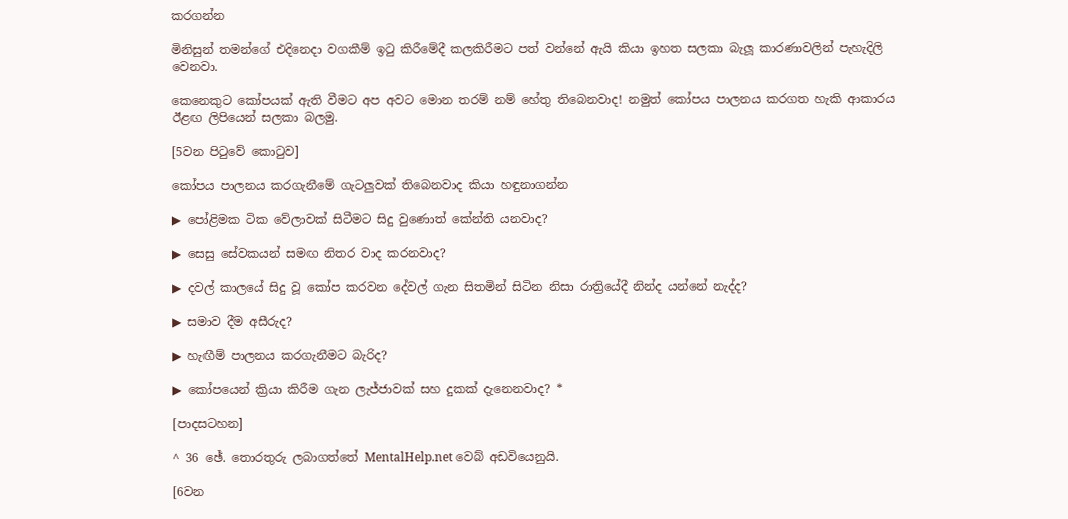කරගන්න

මිනිසුන් තමන්ගේ එදිනෙදා වගකීම් ඉටු කිරීමේදී කලකිරීමට පත් වන්නේ ඇයි කියා ඉහත සලකා බැලූ කාරණාවලින් පැහැදිලි වෙනවා.

කෙනෙකුට කෝපයක් ඇති වීමට අප අවට මොන තරම් නම් හේතු තිබෙනවාද! නමුත් කෝපය පාලනය කරගත හැකි ආකාරය ඊළඟ ලිපියෙන් සලකා බලමු.

[5වන පිටුවේ කොටුව]

කෝපය පාලනය කරගැනීමේ ගැටලුවක් තිබෙනවාද කියා හඳුනාගන්න

▶ පෝළිමක ටික වේලාවක් සිටීමට සිදු වුණොත් කේන්ති යනවාද?

▶ සෙසු සේවකයන් සමඟ නිතර වාද කරනවාද?

▶ දවල් කාලයේ සිදු වූ කෝප කරවන දේවල් ගැන සිතමින් සිටින නිසා රාත්‍රියේදී නින්ද යන්නේ නැද්ද?

▶ සමාව දීම අසීරුද?

▶ හැඟීම් පාලනය කරගැනීමට බැරිද?

▶ කෝපයෙන් ක්‍රියා කිරීම ගැන ලැජ්ජාවක් සහ දුකක් දැනෙනවාද? *

[පාදසටහන]

^ 36 ඡේ. තොරතුරු ලබාගත්තේ MentalHelp.net වෙබ් අඩවියෙනුයි.

[6වන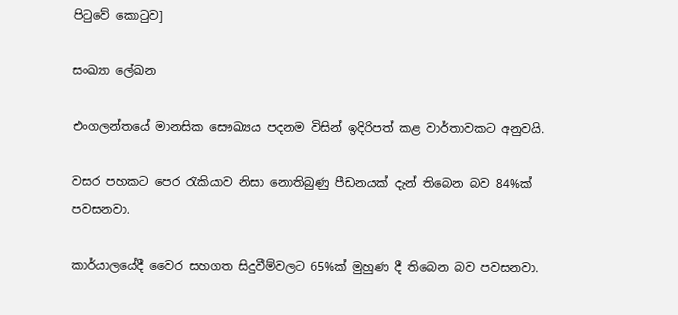පිටුවේ කොටුව]

සංඛ්‍යා ලේඛන

එංගලන්තයේ මානසික සෞඛ්‍යය පදනම විසින් ඉදිරිපත් කළ වාර්තාවකට අනුවයි.

වසර පහකට පෙර රැකියාව නිසා නොතිබුණු පීඩනයක් දැන් තිබෙන බව 84%ක් පවසනවා.

කාර්යාලයේදී වෛර සහගත සිදුවීම්වලට 65%ක් මුහුණ දී තිබෙන බව පවසනවා.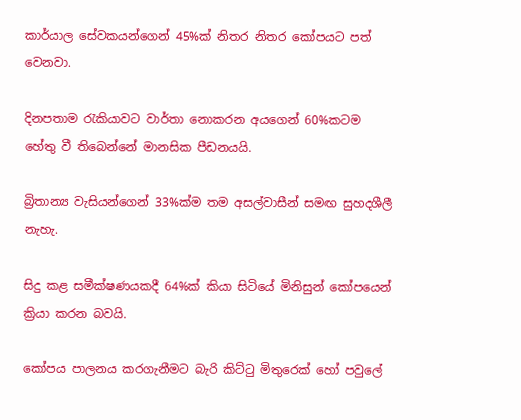කාර්යාල සේවකයන්ගෙන් 45%ක් නිතර නිතර කෝපයට පත් වෙනවා.

දිනපතාම රැකියාවට වාර්තා නොකරන අයගෙන් 60%කටම හේතු වී තිබෙන්නේ මානසික පීඩනයයි.

බ්‍රිතාන්‍ය වැසියන්ගෙන් 33%ක්ම තම අසල්වාසීන් සමඟ සුහදශීලී නැහැ.

සිදු කළ සමීක්ෂණයකදී 64%ක් කියා සිටියේ මිනිසුන් කෝපයෙන් ක්‍රියා කරන බවයි.

කෝපය පාලනය කරගැනීමට බැරි කිට්ටු මිතුරෙක් හෝ පවුලේ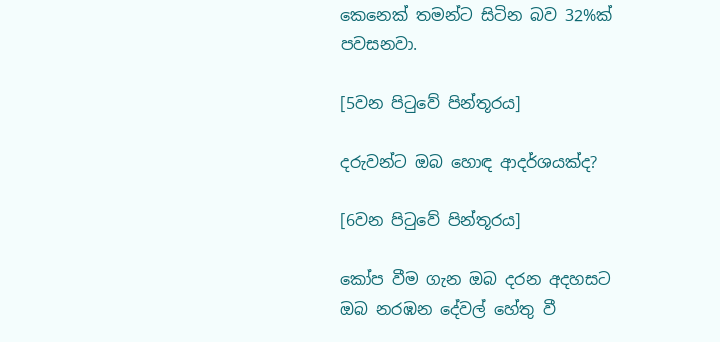කෙනෙක් තමන්ට සිටින බව 32%ක් පවසනවා.

[5වන පිටුවේ පින්තූරය]

දරුවන්ට ඔබ හොඳ ආදර්ශයක්ද?

[6වන පිටුවේ පින්තූරය]

කෝප වීම ගැන ඔබ දරන අදහසට ඔබ නරඹන දේවල් හේතු වී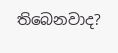තිබෙනවාද?